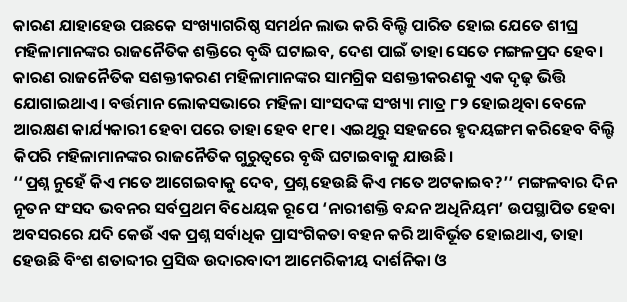କାରଣ ଯାହାହେଉ ପଛକେ ସଂଖ୍ୟାଗରିଷ୍ଠ ସମର୍ଥନ ଲାଭ କରି ବିଲ୍ଟି ପାରିତ ହୋଇ ଯେତେ ଶୀଘ୍ର ମହିଳାମାନଙ୍କର ରାଜନୈତିକ ଶକ୍ତିରେ ବୃଦ୍ଧି ଘଟାଇବ, ଦେଶ ପାଇଁ ତାହା ସେତେ ମଙ୍ଗଳପ୍ରଦ ହେବ। କାରଣ ରାଜନୈତିକ ସଶକ୍ତୀକରଣ ମହିଳାମାନଙ୍କର ସାମଗ୍ରିକ ସଶକ୍ତୀକରଣକୁ ଏକ ଦୃଢ଼ ଭିତ୍ତି ଯୋଗାଇଥାଏ। ବର୍ତ୍ତମାନ ଲୋକସଭାରେ ମହିଳା ସାଂସଦଙ୍କ ସଂଖ୍ୟା ମାତ୍ର ୮୨ ହୋଇଥିବା ବେଳେ ଆରକ୍ଷଣ କାର୍ଯ୍ୟକାରୀ ହେବା ପରେ ତାହା ହେବ ୧୮୧। ଏଇଥିରୁ ସହଜରେ ହୃଦୟଙ୍ଗମ କରିହେବ ବିଲ୍ଟି କିପରି ମହିଳାମାନଙ୍କର ରାଜନୈତିକ ଗୁରୁତ୍ବରେ ବୃଦ୍ଧି ଘଟାଇବାକୁ ଯାଉଛି।
‘‘ପ୍ରଶ୍ନ ନୁହେଁ କିଏ ମତେ ଆଗେଇବାକୁ ଦେବ, ପ୍ରଶ୍ନ ହେଉଛି କିଏ ମତେ ଅଟକାଇବ?’’ ମଙ୍ଗଳବାର ଦିନ ନୂତନ ସଂସଦ ଭବନର ସର୍ବପ୍ରଥମ ବିଧେୟକ ରୂପେ ‘ନାରୀଶକ୍ତି ବନ୍ଦନ ଅଧିନିୟମ’ ଉପସ୍ଥାପିତ ହେବା ଅବସରରେ ଯଦି କେଉଁ ଏକ ପ୍ରଶ୍ନ ସର୍ବାଧିକ ପ୍ରାସଂଗିକତା ବହନ କରି ଆବିର୍ଭୂତ ହୋଇଥାଏ, ତାହା ହେଉଛି ବିଂଶ ଶତାବ୍ଦୀର ପ୍ରସିଦ୍ଧ ଉଦାରବାଦୀ ଆମେରିକୀୟ ଦାର୍ଶନିକା ଓ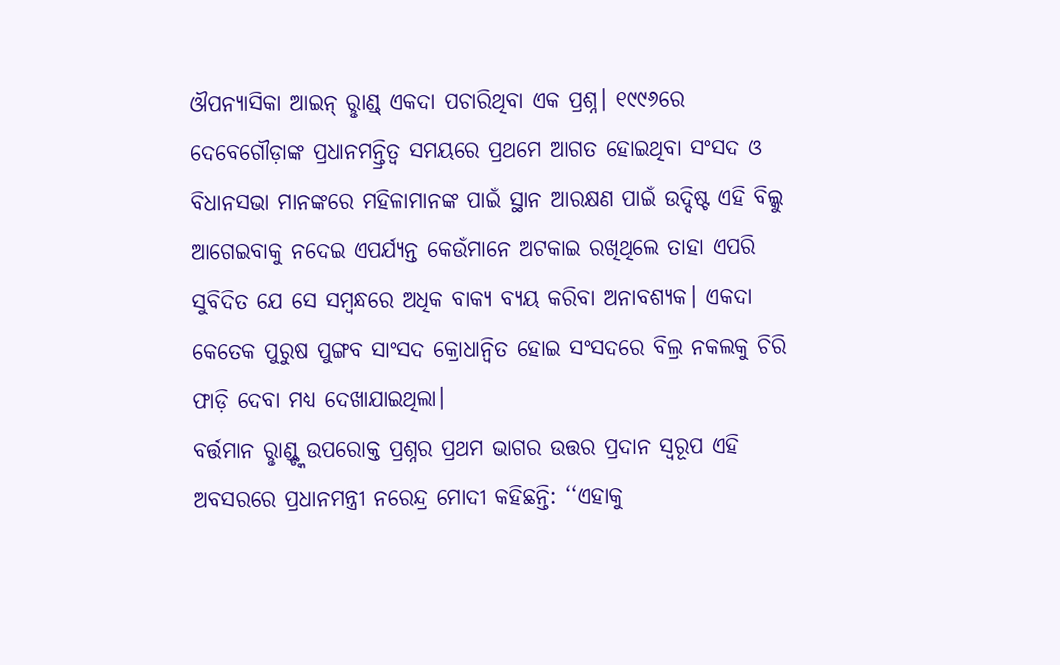ଔପନ୍ୟାସିକା ଆଇନ୍ ରୢାଣ୍ଡ୍ ଏକଦା ପଚାରିଥିବା ଏକ ପ୍ରଶ୍ନ। ୧୯୯୬ରେ ଦେବେଗୌଡ଼ାଙ୍କ ପ୍ରଧାନମନ୍ତ୍ରିତ୍ବ ସମୟରେ ପ୍ରଥମେ ଆଗତ ହୋଇଥିବା ସଂସଦ ଓ ବିଧାନସଭା ମାନଙ୍କରେ ମହିଳାମାନଙ୍କ ପାଇଁ ସ୍ଥାନ ଆରକ୍ଷଣ ପାଇଁ ଉଦ୍ଦିଷ୍ଟ ଏହି ବିଲ୍କୁ ଆଗେଇବାକୁ ନଦେଇ ଏପର୍ଯ୍ୟନ୍ତ କେଉଁମାନେ ଅଟକାଇ ରଖିଥିଲେ ତାହା ଏପରି ସୁବିଦିତ ଯେ ସେ ସମ୍ବନ୍ଧରେ ଅଧିକ ବାକ୍ୟ ବ୍ୟୟ କରିବା ଅନାବଶ୍ୟକ। ଏକଦା କେତେକ ପୁରୁଷ ପୁଙ୍ଗବ ସାଂସଦ କ୍ରୋଧାନ୍ବିତ ହୋଇ ସଂସଦରେ ବିଲ୍ର ନକଲକୁ ଚିରି ଫାଡ଼ି ଦେବା ମଧ୍ୟ ଦେଖାଯାଇଥିଲା।
ବର୍ତ୍ତମାନ ରୢାଣ୍ଡ୍ଙ୍କ ଉପରୋକ୍ତ ପ୍ରଶ୍ନର ପ୍ରଥମ ଭାଗର ଉତ୍ତର ପ୍ରଦାନ ସ୍ବରୂପ ଏହି ଅବସରରେ ପ୍ରଧାନମନ୍ତ୍ରୀ ନରେନ୍ଦ୍ର ମୋଦୀ କହିଛନ୍ତି: ‘‘ଏହାକୁ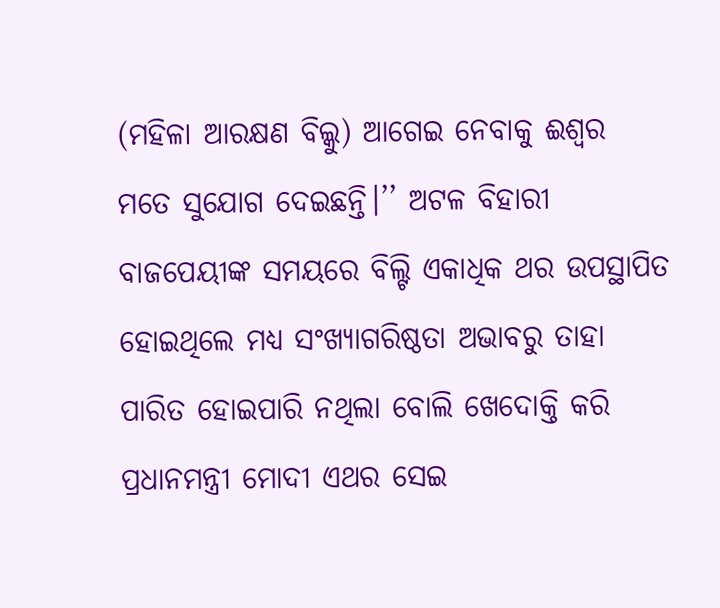(ମହିଳା ଆରକ୍ଷଣ ବିଲ୍କୁ) ଆଗେଇ ନେବାକୁ ଈଶ୍ବର ମତେ ସୁଯୋଗ ଦେଇଛନ୍ତି।’’ ଅଟଳ ବିହାରୀ ବାଜପେୟୀଙ୍କ ସମୟରେ ବିଲ୍ଟି ଏକାଧିକ ଥର ଉପସ୍ଥାପିତ ହୋଇଥିଲେ ମଧ୍ୟ ସଂଖ୍ୟାଗରିଷ୍ଠତା ଅଭାବରୁ ତାହା ପାରିତ ହୋଇପାରି ନଥିଲା ବୋଲି ଖେଦୋକ୍ତି କରି ପ୍ରଧାନମନ୍ତ୍ରୀ ମୋଦୀ ଏଥର ସେଇ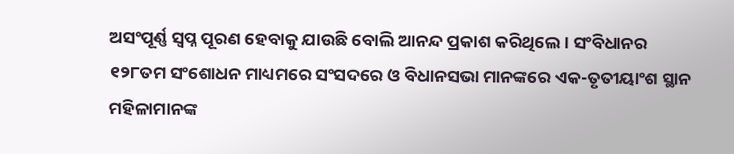ଅସଂପୂର୍ଣ୍ଣ ସ୍ବପ୍ନ ପୂରଣ ହେବାକୁ ଯାଉଛି ବୋଲି ଆନନ୍ଦ ପ୍ରକାଶ କରିଥିଲେ। ସଂବିଧାନର ୧୨୮ତମ ସଂଶୋଧନ ମାଧ୍ୟମରେ ସଂସଦରେ ଓ ବିଧାନସଭା ମାନଙ୍କରେ ଏକ-ତୃତୀୟାଂଶ ସ୍ଥାନ ମହିଳାମାନଙ୍କ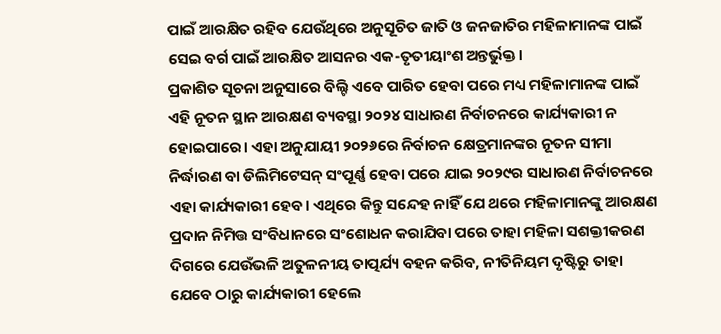ପାଇଁ ଆରକ୍ଷିତ ରହିବ ଯେଉଁଥିରେ ଅନୁସୂଚିତ ଜାତି ଓ ଜନଜାତିର ମହିଳାମାନଙ୍କ ପାଇଁ ସେଇ ବର୍ଗ ପାଇଁ ଆରକ୍ଷିତ ଆସନର ଏକ-ତୃତୀୟାଂଶ ଅନ୍ତର୍ଭୁକ୍ତ।
ପ୍ରକାଶିତ ସୂଚନା ଅନୁସାରେ ବିଲ୍ଟି ଏବେ ପାରିତ ହେବା ପରେ ମଧ୍ୟ ମହିଳାମାନଙ୍କ ପାଇଁ ଏହି ନୂତନ ସ୍ଥାନ ଆରକ୍ଷଣ ବ୍ୟବସ୍ଥା ୨୦୨୪ ସାଧାରଣ ନିର୍ବାଚନରେ କାର୍ଯ୍ୟକାରୀ ନ ହୋଇପାରେ। ଏହା ଅନୁଯାୟୀ ୨୦୨୬ରେ ନିର୍ବାଚନ କ୍ଷେତ୍ରମାନଙ୍କର ନୂତନ ସୀମା ନିର୍ଦ୍ଧାରଣ ବା ଡିଲିମିଟେସନ୍ ସଂପୂର୍ଣ୍ଣ ହେବା ପରେ ଯାଇ ୨୦୨୯ର ସାଧାରଣ ନିର୍ବାଚନରେ ଏହା କାର୍ଯ୍ୟକାରୀ ହେବ। ଏଥିରେ କିନ୍ତୁ ସନ୍ଦେହ ନାହିଁ ଯେ ଥରେ ମହିଳାମାନଙ୍କୁ ଆରକ୍ଷଣ ପ୍ରଦାନ ନିମିତ୍ତ ସଂବିଧାନରେ ସଂଶୋଧନ କରାଯିବା ପରେ ତାହା ମହିଳା ସଶକ୍ତୀକରଣ ଦିଗରେ ଯେଉଁଭଳି ଅତୁଳନୀୟ ତାତ୍ପର୍ଯ୍ୟ ବହନ କରିବ, ନୀତିନିୟମ ଦୃଷ୍ଟିରୁ ତାହା ଯେବେ ଠାରୁ କାର୍ଯ୍ୟକାରୀ ହେଲେ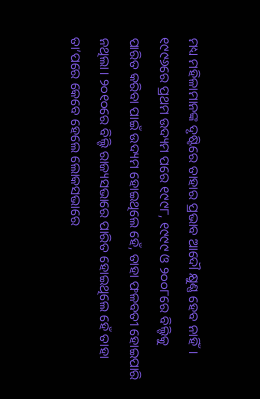ମଧ୍ୟ ମହିଳାମାନଙ୍କ ଦୃଷ୍ଟିରେ ତାହାର ପ୍ରଭାବ ଆଦୌ କ୍ଷୁଣ୍ଣ ହେବ ନାହିଁ। ୧୯୯୬ରେ ପ୍ରଥମ ଉଦ୍ୟମ ପରେ ୧୯୯୮, ୧୯୯୯ ଓ ୨୦୦୮ରେ ବିଲ୍ଟିକୁ ପାରିତ କରିବା ପାଇଁ ଉଦ୍ୟମ ହୋଇଥିଲେ ହେଁ, ତାହା ଫଳବତୀ ହୋଇପାରି ନଥିଲା। ୨୦୧୦ରେ ବିଲ୍ଟି ରାଜ୍ୟସଭାରେ ପାରିତ ହୋଇଥିଲେ ହେଁ ତାହା ତା’ପରେ କେବେ ହେଲେ ଲୋକସଭାରେ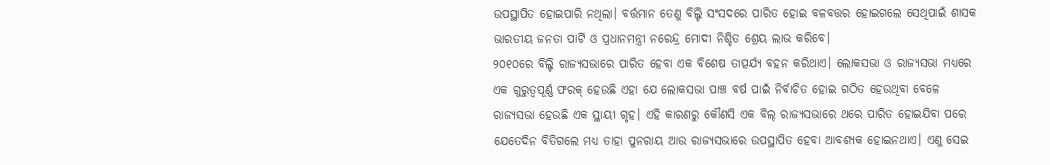ଉପସ୍ଥାପିତ ହୋଇପାରି ନଥିଲା। ବର୍ତ୍ତମାନ ତେଣୁ ବିଲ୍ଟି ସଂସଦରେ ପାରିତ ହୋଇ ବଳବତ୍ତର ହୋଇଗଲେ ସେଥିପାଇଁ ଶାସକ ଭାରତୀୟ ଜନତା ପାର୍ଟି ଓ ପ୍ରଧାନମନ୍ତ୍ରୀ ନରେନ୍ଦ୍ର ମୋଦୀ ନିଶ୍ଚିତ ଶ୍ରେୟ ଲାଭ କରିବେ।
୨୦୧୦ରେ ବିଲ୍ଟି ରାଜ୍ୟସଭାରେ ପାରିତ ହେବା ଏକ ବିଶେଷ ତାତ୍ପର୍ଯ୍ୟ ବହନ କରିଥାଏ। ଲୋକସଭା ଓ ରାଜ୍ୟସଭା ମଧ୍ୟରେ ଏକ ଗୁରୁତ୍ବପୂର୍ଣ୍ଣ ଫରକ୍ ହେଉଛି ଏହା ଯେ ଲୋକସଭା ପାଞ୍ଚ ବର୍ଷ ପାଇଁ ନିର୍ବାଚିତ ହୋଇ ଗଠିତ ହେଉଥିବା ବେଳେ ରାଜ୍ୟସଭା ହେଉଛି ଏକ ସ୍ଥାୟୀ ଗୃହ। ଏହି କାରଣରୁ କୌଣସି ଏକ ବିଲ୍ ରାଜ୍ୟସଭାରେ ଥରେ ପାରିତ ହୋଇଯିବା ପରେ ଯେତେଦିନ ବିତିଗଲେ ମଧ୍ୟ ତାହା ପୁନରାୟ ଆଉ ରାଜ୍ୟସଭାରେ ଉପସ୍ଥାପିତ ହେବା ଆବଶ୍ୟକ ହୋଇନଥାଏ। ଏଣୁ ସେଇ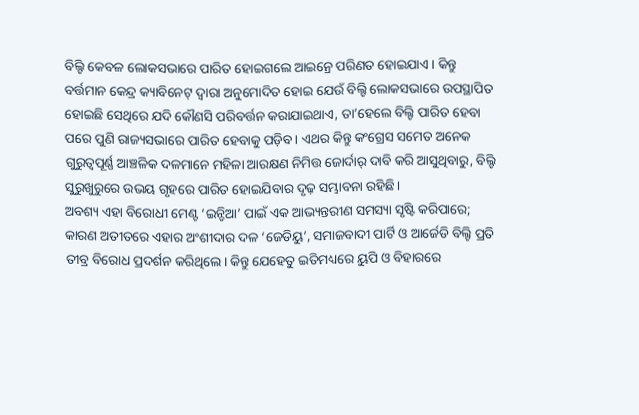ବିଲ୍ଟି କେବଳ ଲୋକସଭାରେ ପାରିତ ହୋଇଗଲେ ଆଇନ୍ରେ ପରିଣତ ହୋଇଯାଏ। କିନ୍ତୁ ବର୍ତ୍ତମାନ କେନ୍ଦ୍ର କ୍ୟାବିନେଟ୍ ଦ୍ବାରା ଅନୁମୋଦିତ ହୋଇ ଯେଉଁ ବିଲ୍ଟି ଲୋକସଭାରେ ଉପସ୍ଥାପିତ ହୋଇଛି ସେଥିରେ ଯଦି କୌଣସି ପରିବର୍ତ୍ତନ କରାଯାଇଥାଏ, ତା’ହେଲେ ବିଲ୍ଟି ପାରିତ ହେବା ପରେ ପୁଣି ରାଜ୍ୟସଭାରେ ପାରିତ ହେବାକୁ ପଡ଼ିବ। ଏଥର କିନ୍ତୁ କଂଗ୍ରେସ ସମେତ ଅନେକ ଗୁରୁତ୍ବପୂର୍ଣ୍ଣ ଆଞ୍ଚଳିକ ଦଳମାନେ ମହିଳା ଆରକ୍ଷଣ ନିମିତ୍ତ ଜୋର୍ଦାର୍ ଦାବି କରି ଆସୁଥିବାରୁ, ବିଲ୍ଟି ସୁରୁଖୁରୁରେ ଉଭୟ ଗୃହରେ ପାରିତ ହୋଇଯିବାର ଦୃଢ଼ ସମ୍ଭାବନା ରହିଛି।
ଅବଶ୍ୟ ଏହା ବିରୋଧୀ ମେଣ୍ଟ ‘ଇନ୍ଡିଆ’ ପାଇଁ ଏକ ଆଭ୍ୟନ୍ତରୀଣ ସମସ୍ୟା ସୃଷ୍ଟି କରିପାରେ; କାରଣ ଅତୀତରେ ଏହାର ଅଂଶୀଦାର ଦଳ ‘ଜେଡିୟୁ’, ସମାଜବାଦୀ ପାର୍ଟି ଓ ଆର୍ଜେଡି ବିଲ୍ଟି ପ୍ରତି ତୀବ୍ର ବିରୋଧ ପ୍ରଦର୍ଶନ କରିଥିଲେ। କିନ୍ତୁ ଯେହେତୁ ଇତିମଧ୍ୟରେ ୟୁପି ଓ ବିହାରରେ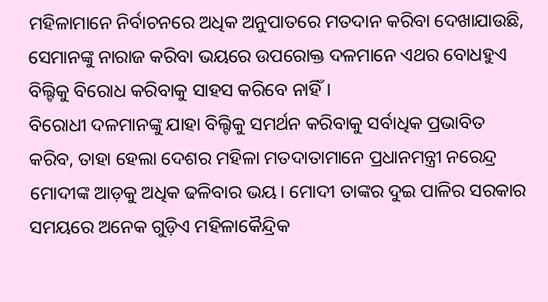ମହିଳାମାନେ ନିର୍ବାଚନରେ ଅଧିକ ଅନୁପାତରେ ମତଦାନ କରିବା ଦେଖାଯାଉଛି, ସେମାନଙ୍କୁ ନାରାଜ କରିବା ଭୟରେ ଉପରୋକ୍ତ ଦଳମାନେ ଏଥର ବୋଧହୁଏ ବିଲ୍ଟିକୁ ବିରୋଧ କରିବାକୁ ସାହସ କରିବେ ନାହିଁ।
ବିରୋଧୀ ଦଳମାନଙ୍କୁ ଯାହା ବିଲ୍ଟିକୁ ସମର୍ଥନ କରିବାକୁ ସର୍ବାଧିକ ପ୍ରଭାବିତ କରିବ, ତାହା ହେଲା ଦେଶର ମହିଳା ମତଦାତାମାନେ ପ୍ରଧାନମନ୍ତ୍ରୀ ନରେନ୍ଦ୍ର ମୋଦୀଙ୍କ ଆଡ଼କୁ ଅଧିକ ଢଳିବାର ଭୟ। ମୋଦୀ ତାଙ୍କର ଦୁଇ ପାଳିର ସରକାର ସମୟରେ ଅନେକ ଗୁଡ଼ିଏ ମହିଳାକୈନ୍ଦ୍ରିକ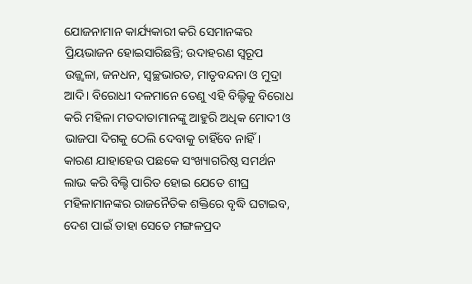ଯୋଜନାମାନ କାର୍ଯ୍ୟକାରୀ କରି ସେମାନଙ୍କର ପ୍ରିୟଭାଜନ ହୋଇସାରିଛନ୍ତି; ଉଦାହରଣ ସ୍ବରୂପ ଉଜ୍ଜ୍ବଳା, ଜନଧନ, ସ୍ବଚ୍ଛଭାରତ, ମାତୃବନ୍ଦନା ଓ ମୁଦ୍ରା ଆଦି। ବିରୋଧୀ ଦଳମାନେ ତେଣୁ ଏହି ବିଲ୍ଟିକୁ ବିରୋଧ କରି ମହିଳା ମତଦାତାମାନଙ୍କୁ ଆହୁରି ଅଧିକ ମୋଦୀ ଓ ଭାଜପା ଦିଗକୁ ଠେଲି ଦେବାକୁ ଚାହିଁବେ ନାହିଁ।
କାରଣ ଯାହାହେଉ ପଛକେ ସଂଖ୍ୟାଗରିଷ୍ଠ ସମର୍ଥନ ଲାଭ କରି ବିଲ୍ଟି ପାରିତ ହୋଇ ଯେତେ ଶୀଘ୍ର ମହିଳାମାନଙ୍କର ରାଜନୈତିକ ଶକ୍ତିରେ ବୃଦ୍ଧି ଘଟାଇବ, ଦେଶ ପାଇଁ ତାହା ସେତେ ମଙ୍ଗଳପ୍ରଦ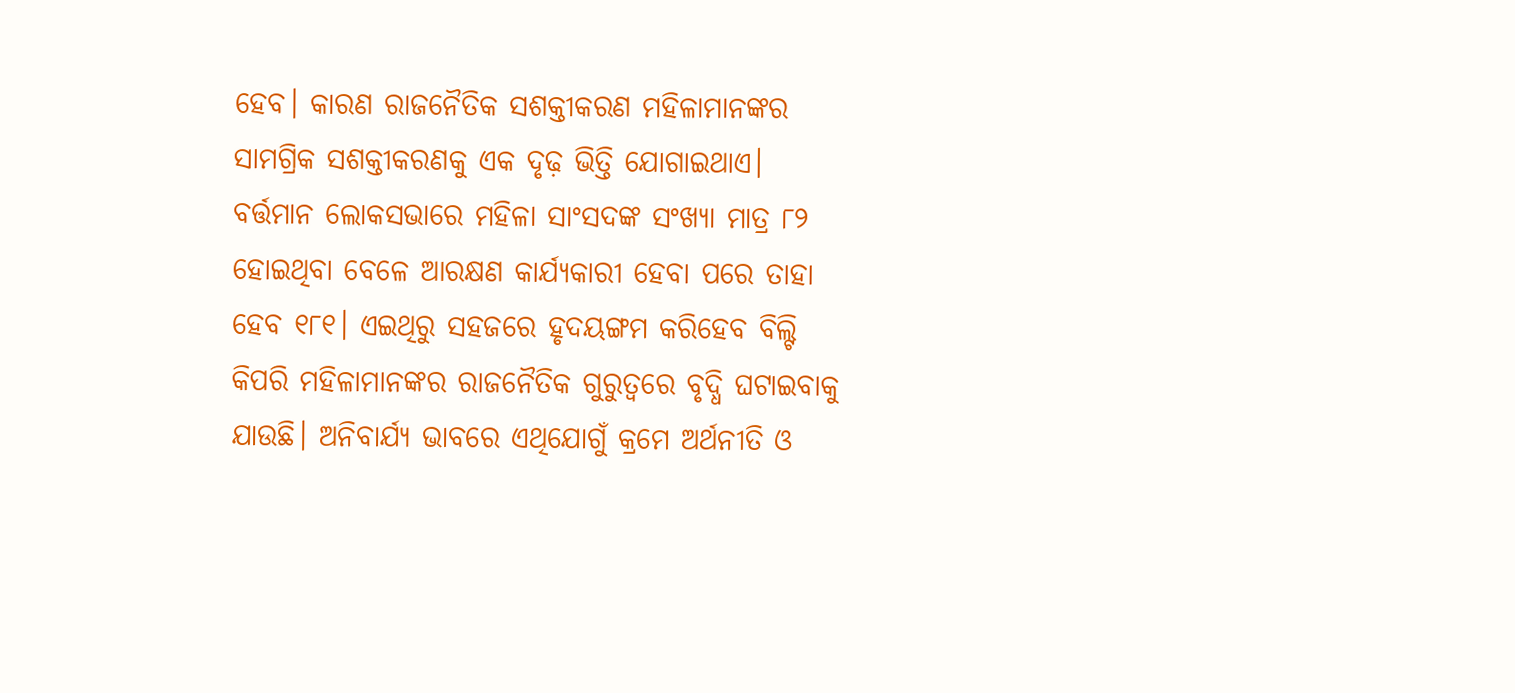ହେବ। କାରଣ ରାଜନୈତିକ ସଶକ୍ତୀକରଣ ମହିଳାମାନଙ୍କର ସାମଗ୍ରିକ ସଶକ୍ତୀକରଣକୁ ଏକ ଦୃଢ଼ ଭିତ୍ତି ଯୋଗାଇଥାଏ। ବର୍ତ୍ତମାନ ଲୋକସଭାରେ ମହିଳା ସାଂସଦଙ୍କ ସଂଖ୍ୟା ମାତ୍ର ୮୨ ହୋଇଥିବା ବେଳେ ଆରକ୍ଷଣ କାର୍ଯ୍ୟକାରୀ ହେବା ପରେ ତାହା ହେବ ୧୮୧। ଏଇଥିରୁ ସହଜରେ ହୃଦୟଙ୍ଗମ କରିହେବ ବିଲ୍ଟି କିପରି ମହିଳାମାନଙ୍କର ରାଜନୈତିକ ଗୁରୁତ୍ବରେ ବୃଦ୍ଧି ଘଟାଇବାକୁ ଯାଉଛି। ଅନିବାର୍ଯ୍ୟ ଭାବରେ ଏଥିଯୋଗୁଁ କ୍ରମେ ଅର୍ଥନୀତି ଓ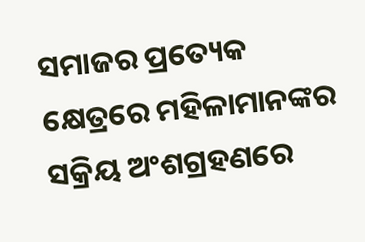ସମାଜର ପ୍ରତ୍ୟେକ କ୍ଷେତ୍ରରେ ମହିଳାମାନଙ୍କର ସକ୍ରିୟ ଅଂଶଗ୍ରହଣରେ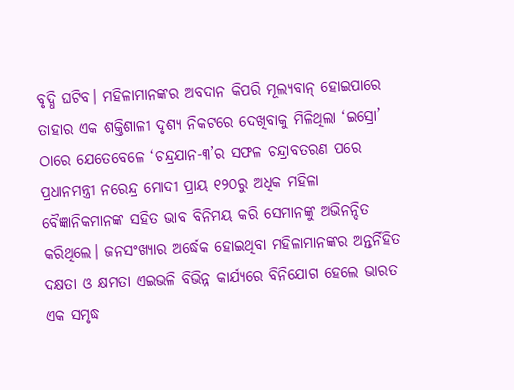ବୃଦ୍ଧି ଘଟିବ। ମହିଳାମାନଙ୍କର ଅବଦାନ କିପରି ମୂଲ୍ୟବାନ୍ ହୋଇପାରେ ତାହାର ଏକ ଶକ୍ତିଶାଳୀ ଦୃଶ୍ୟ ନିକଟରେ ଦେଖିବାକୁ ମିଳିଥିଲା ‘ଇସ୍ରୋ’ ଠାରେ ଯେତେବେଳେ ‘ଚନ୍ଦ୍ରଯାନ-୩’ର ସଫଳ ଚନ୍ଦ୍ରାବତରଣ ପରେ ପ୍ରଧାନମନ୍ତ୍ରୀ ନରେନ୍ଦ୍ର ମୋଦୀ ପ୍ରାୟ ୧୨୦ରୁ ଅଧିକ ମହିଳା ବୈଜ୍ଞାନିକମାନଙ୍କ ସହିତ ଭାବ ବିନିମୟ କରି ସେମାନଙ୍କୁ ଅଭିନନ୍ଦିତ କରିଥିଲେ। ଜନସଂଖ୍ୟାର ଅର୍ଦ୍ଧେକ ହୋଇଥିବା ମହିଳାମାନଙ୍କର ଅନ୍ତର୍ନିହିତ ଦକ୍ଷତା ଓ କ୍ଷମତା ଏଇଭଳି ବିଭିନ୍ନ କାର୍ଯ୍ୟରେ ବିନିଯୋଗ ହେଲେ ଭାରତ ଏକ ସମୃଦ୍ଧ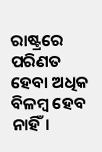ରାଷ୍ଟ୍ରରେ ପରିଣତ ହେବା ଅଧିକ ବିଳମ୍ବ ହେବ ନାହିଁ।